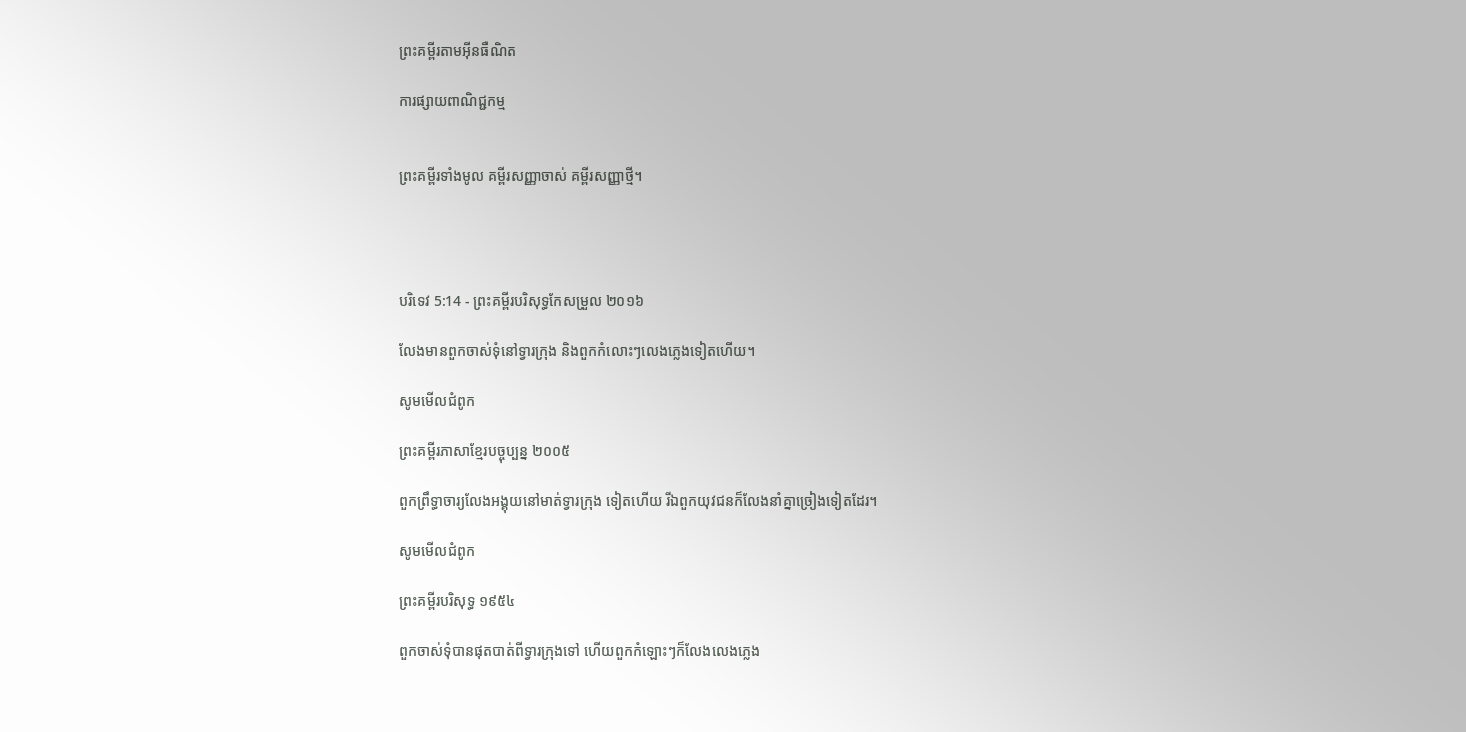ព្រះគម្ពីរតាមអ៊ីនធឺណិត

ការផ្សាយពាណិជ្ជកម្ម


ព្រះគម្ពីរទាំងមូល គម្ពីរសញ្ញាចាស់ គម្ពីរសញ្ញាថ្មី។




បរិទេវ 5:14 - ព្រះគម្ពីរបរិសុទ្ធកែសម្រួល ២០១៦

លែងមានពួកចាស់ទុំនៅទ្វារក្រុង និងពួកកំលោះៗលេងភ្លេងទៀតហើយ។

សូមមើលជំពូក

ព្រះគម្ពីរភាសាខ្មែរបច្ចុប្បន្ន ២០០៥

ពួកព្រឹទ្ធា‌ចារ្យលែងអង្គុយនៅមាត់ទ្វារក្រុង ទៀតហើយ រីឯពួកយុវជនក៏លែងនាំគ្នាច្រៀងទៀតដែរ។

សូមមើលជំពូក

ព្រះគម្ពីរបរិសុទ្ធ ១៩៥៤

ពួកចាស់‌ទុំបានផុតបាត់ពីទ្វារក្រុងទៅ ហើយពួកកំឡោះៗក៏លែងលេងភ្លេង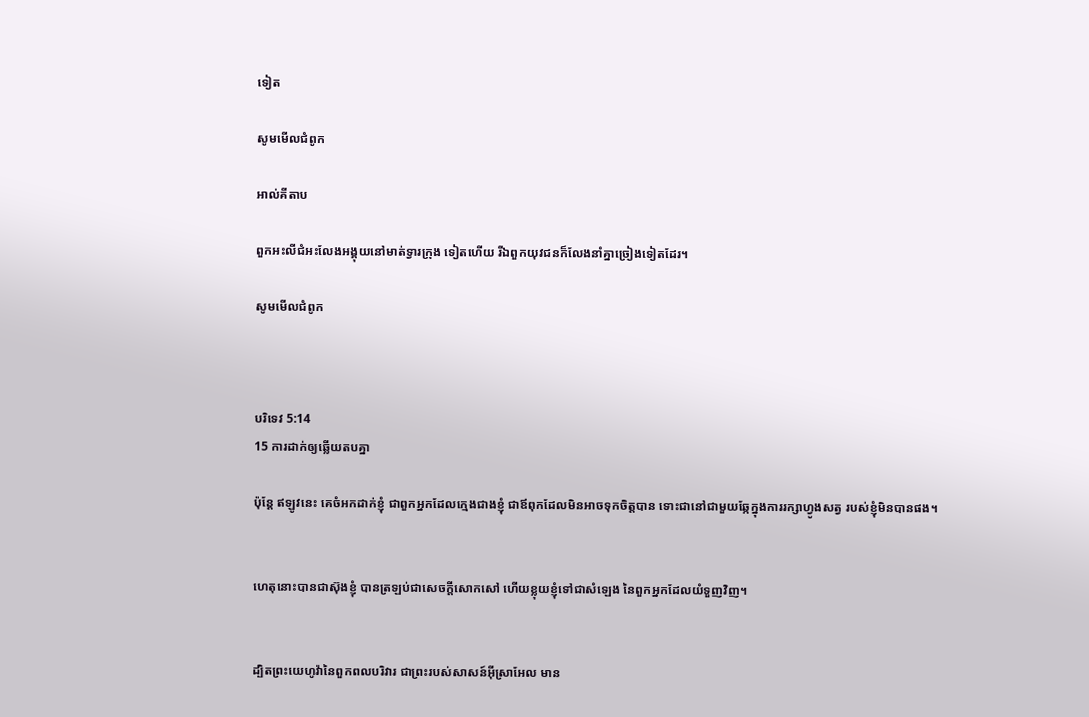ទៀត

សូមមើលជំពូក

អាល់គីតាប

ពួកអះលី‌ជំអះលែងអង្គុយនៅមាត់ទ្វារក្រុង ទៀតហើយ រីឯពួកយុវជនក៏លែងនាំគ្នាច្រៀងទៀតដែរ។

សូមមើលជំពូក



បរិទេវ 5:14
15 ការដាក់ឲ្យឆ្លើយតបគ្នា

ប៉ុន្តែ ឥឡូវនេះ គេចំអកដាក់ខ្ញុំ ជាពួកអ្នកដែលក្មេងជាងខ្ញុំ ជាឪពុកដែលមិនអាចទុកចិត្តបាន ទោះជានៅជា‌មួយឆ្កែក្នុងការរក្សាហ្វូងសត្វ របស់ខ្ញុំមិនបានផង។


ហេតុនោះបានជាស៊ុងខ្ញុំ បានត្រឡប់ជាសេចក្ដីសោក‌សៅ ហើយខ្លុយខ្ញុំទៅជាសំឡេង នៃពួកអ្នកដែលយំទួញវិញ។


ដ្បិតព្រះ‌យេហូវ៉ានៃពួកពល‌បរិវារ ជាព្រះរបស់សាសន៍អ៊ីស្រា‌អែល មាន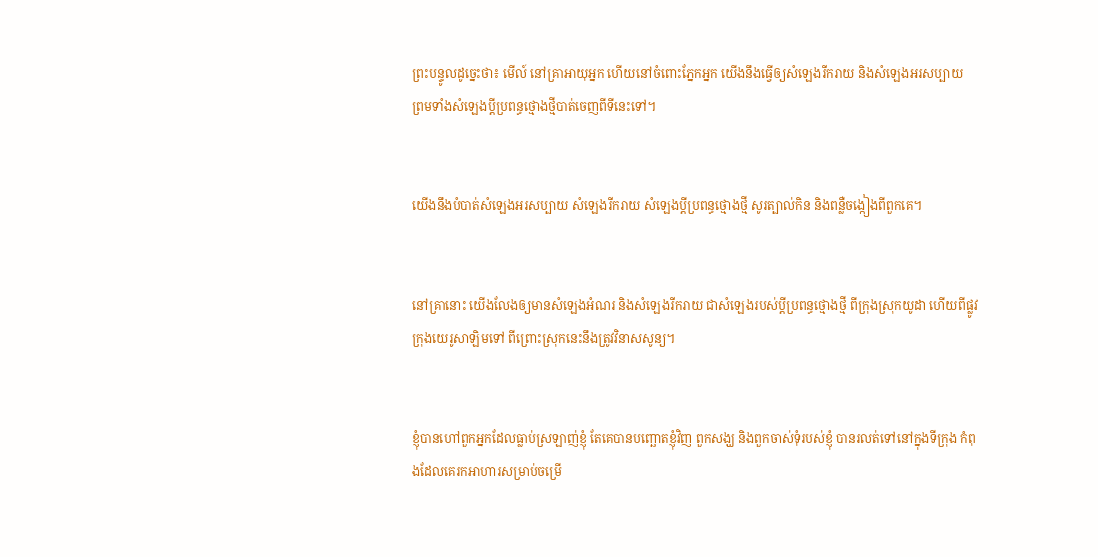ព្រះ‌បន្ទូលដូច្នេះថា៖ មើល៍ នៅគ្រាអាយុអ្នក ហើយនៅចំពោះភ្នែកអ្នក យើងនឹងធ្វើឲ្យសំឡេងរីក‌រាយ និងសំឡេងអរសប្បាយ ព្រមទាំងសំឡេងប្ដីប្រពន្ធថ្មោង‌ថ្មីបាត់ចេញពីទីនេះទៅ។


យើងនឹងបំបាត់សំឡេងអរសប្បាយ សំឡេងរីក‌រាយ សំឡេងប្ដីប្រពន្ធថ្មោងថ្មី សូរត្បាល់កិន និងពន្លឺចង្កៀងពីពួកគេ។


នៅគ្រានោះ យើងលែងឲ្យមានសំឡេងអំណរ និងសំឡេងរីក‌រាយ ជាសំឡេងរបស់ប្ដីប្រពន្ធថ្មោង‌ថ្មី ពីក្រុងស្រុកយូដា ហើយពីផ្លូវក្រុងយេរូ‌សាឡិមទៅ ពីព្រោះស្រុកនេះនឹងត្រូវវិនាសសូន្យ។


ខ្ញុំបានហៅពួកអ្នកដែលធ្លាប់ស្រឡាញ់ខ្ញុំ តែគេបានបញ្ឆោតខ្ញុំវិញ ពួកសង្ឃ និងពួកចាស់ទុំរបស់ខ្ញុំ បានរលត់ទៅនៅក្នុងទីក្រុង កំពុងដែលគេរកអាហារសម្រាប់ចម្រើ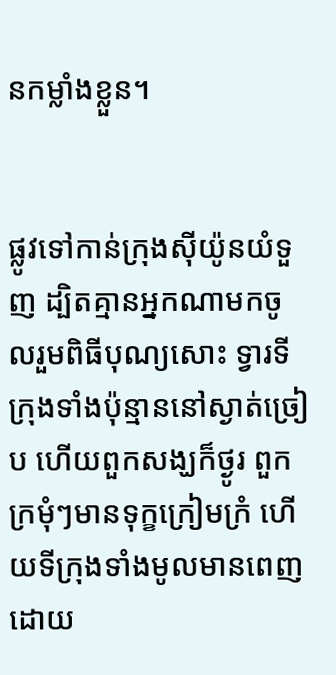នកម្លាំងខ្លួន។


ផ្លូវទៅកាន់ក្រុងស៊ីយ៉ូនយំទួញ ដ្បិតគ្មានអ្នកណាមកចូលរួមពិធីបុណ្យសោះ ទ្វារទីក្រុងទាំងប៉ុន្មាននៅស្ងាត់ច្រៀប ហើយពួកសង្ឃក៏ថ្ងូរ ពួកក្រមុំៗមានទុក្ខក្រៀមក្រំ ហើយទីក្រុងទាំងមូលមានពេញដោយ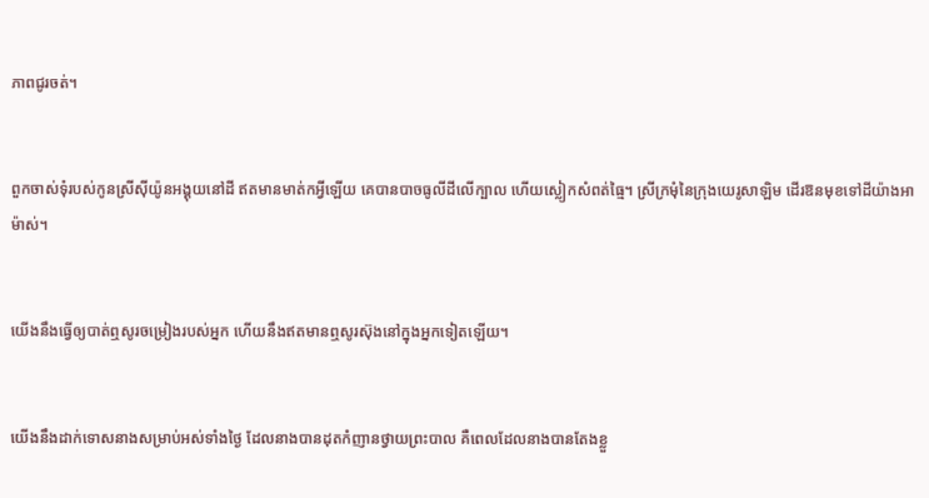ភាពជូរចត់។


ពួកចាស់ទុំរបស់កូនស្រីស៊ីយ៉ូនអង្គុយនៅដី ឥតមានមាត់កអ្វីឡើយ គេបានបាចធូលីដីលើក្បាល ហើយស្លៀកសំពត់ធ្មៃ។ ស្រីក្រមុំនៃក្រុងយេរូ‌សាឡិម ដើរឱនមុខទៅដីយ៉ាងអាម៉ាស់។


យើងនឹងធ្វើឲ្យបាត់ឮសូរចម្រៀងរបស់អ្នក ហើយនឹងឥតមានឮសូរស៊ុងនៅក្នុងអ្នកទៀតឡើយ។


យើងនឹងដាក់ទោសនាងសម្រាប់អស់ទាំងថ្ងៃ ដែលនាងបានដុតកំញានថ្វាយព្រះបាល គឺពេលដែលនាងបានតែងខ្លួ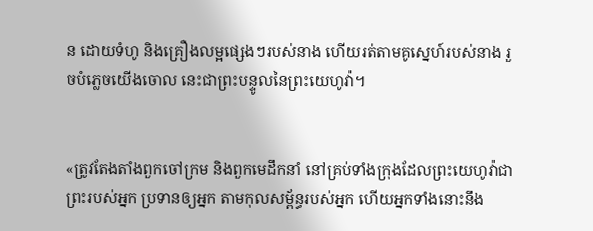ន ដោយទំហូ និងគ្រឿងលម្អផ្សេងៗរបស់នាង ហើយរត់តាមគូស្នេហ៍របស់នាង រួចបំភ្លេចយើងចោល នេះជាព្រះ‌បន្ទូលនៃព្រះ‌យេហូវ៉ា។


«ត្រូវតែងតាំងពួកចៅ‌ក្រម និងពួកមេដឹកនាំ នៅគ្រប់ទាំងក្រុងដែលព្រះ‌យេហូវ៉ាជាព្រះរបស់អ្នក ប្រទានឲ្យអ្នក តាមកុល‌សម្ព័ន្ធរបស់អ្នក ហើយអ្នកទាំងនោះនឹង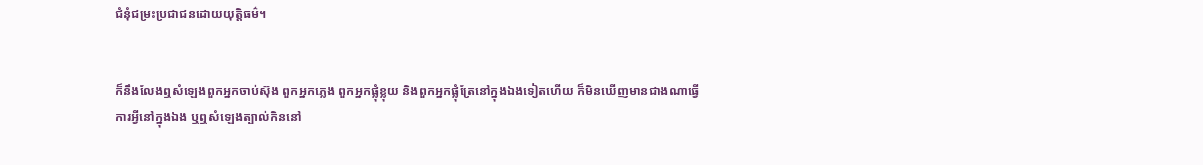ជំនុំ‌ជម្រះប្រជា‌ជនដោយយុត្តិ‌ធម៌។


ក៏នឹងលែងឮសំឡេងពួកអ្នកចាប់ស៊ុង ពួកអ្នកភ្លេង ពួកអ្នកផ្លុំខ្លុយ និងពួកអ្នកផ្លុំត្រែនៅក្នុងឯងទៀតហើយ ក៏មិនឃើញមានជាងណាធ្វើការអ្វីនៅក្នុងឯង ឬឮសំឡេងត្បាល់កិននៅ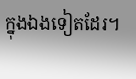ក្នុងឯងទៀតដែរ។